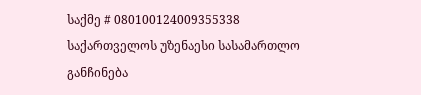საქმე # 080100124009355338
საქართველოს უზენაესი სასამართლო
განჩინება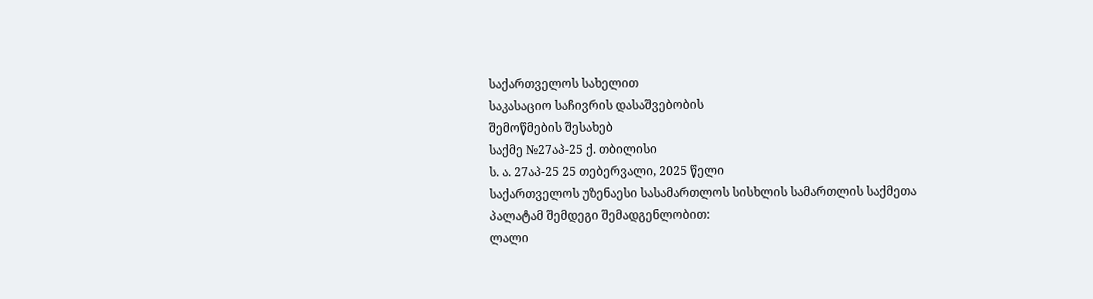საქართველოს სახელით
საკასაციო საჩივრის დასაშვებობის
შემოწმების შესახებ
საქმე №27აპ-25 ქ. თბილისი
ს. ა. 27აპ-25 25 თებერვალი, 2025 წელი
საქართველოს უზენაესი სასამართლოს სისხლის სამართლის საქმეთა
პალატამ შემდეგი შემადგენლობით:
ლალი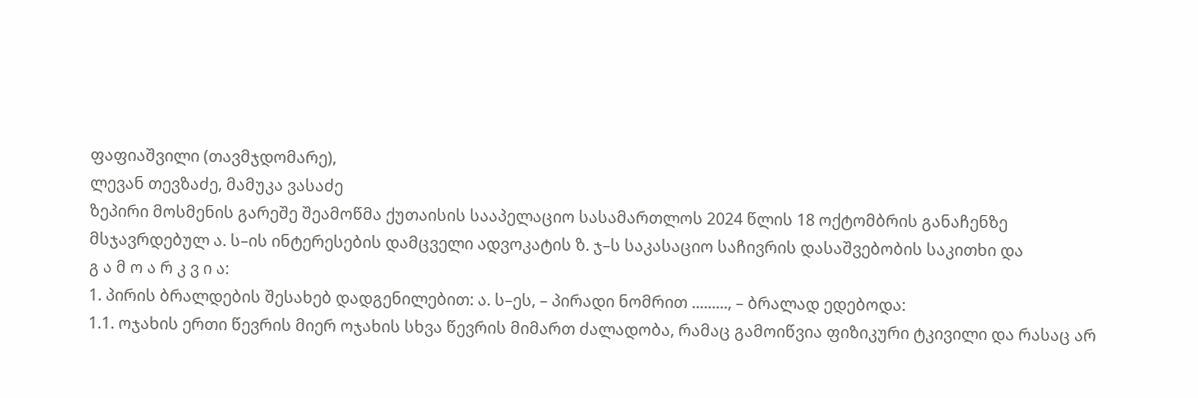ფაფიაშვილი (თავმჯდომარე),
ლევან თევზაძე, მამუკა ვასაძე
ზეპირი მოსმენის გარეშე შეამოწმა ქუთაისის სააპელაციო სასამართლოს 2024 წლის 18 ოქტომბრის განაჩენზე მსჯავრდებულ ა. ს–ის ინტერესების დამცველი ადვოკატის ზ. ჯ–ს საკასაციო საჩივრის დასაშვებობის საკითხი და
გ ა მ ო ა რ კ ვ ი ა:
1. პირის ბრალდების შესახებ დადგენილებით: ა. ს–ეს, – პირადი ნომრით ........., – ბრალად ედებოდა:
1.1. ოჯახის ერთი წევრის მიერ ოჯახის სხვა წევრის მიმართ ძალადობა, რამაც გამოიწვია ფიზიკური ტკივილი და რასაც არ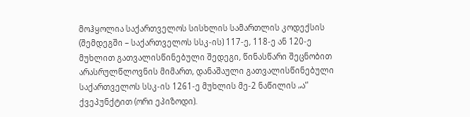მოჰყოლია საქართველოს სისხლის სამართლის კოდექსის (შემდეგში – საქართველოს სსკ-ის) 117-ე, 118-ე ან 120-ე მუხლით გათვალისწინებული შედეგი, წინასწარი შეცნობით არასრულწლოვნის მიმართ, დანაშაული გათვალისწინებული საქართველოს სსკ-ის 1261-ე მუხლის მე-2 ნაწილის „ა“ ქვეპუნქტით (ორი ეპიზოდი).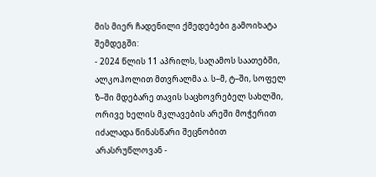მის მიერ ჩადენილი ქმედებები გამოიხატა შემდეგში:
- 2024 წლის 11 აპრილს, საღამოს საათებში, ალკოჰოლით მთვრალმა ა. ს–მ, ტ–ში, სოფელ ზ–ში მდებარე თავის საცხოვრებელ სახლში, ორივე ხელის მკლავების არეში მოჭერით იძალადა წინასწარი შეცნობით არასრუწლოვან -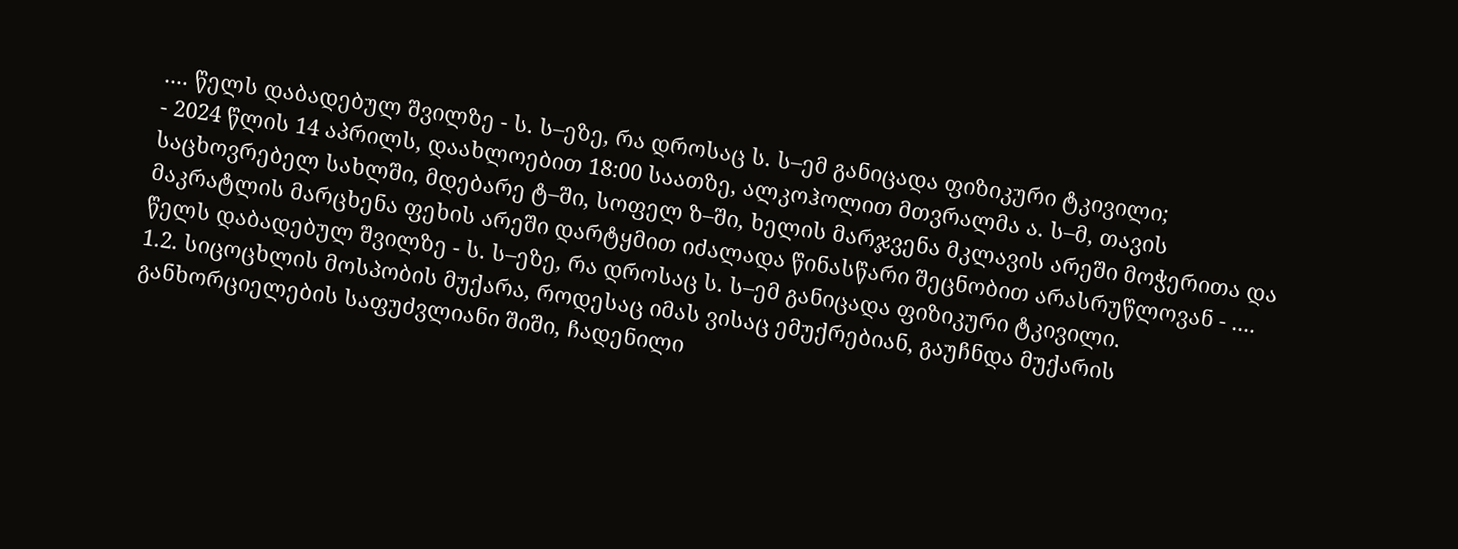.... წელს დაბადებულ შვილზე - ს. ს–ეზე, რა დროსაც ს. ს–ემ განიცადა ფიზიკური ტკივილი;
- 2024 წლის 14 აპრილს, დაახლოებით 18:00 საათზე, ალკოჰოლით მთვრალმა ა. ს–მ, თავის საცხოვრებელ სახლში, მდებარე ტ–ში, სოფელ ზ–ში, ხელის მარჯვენა მკლავის არეში მოჭერითა და მაკრატლის მარცხენა ფეხის არეში დარტყმით იძალადა წინასწარი შეცნობით არასრუწლოვან - .... წელს დაბადებულ შვილზე - ს. ს–ეზე, რა დროსაც ს. ს–ემ განიცადა ფიზიკური ტკივილი.
1.2. სიცოცხლის მოსპობის მუქარა, როდესაც იმას ვისაც ემუქრებიან, გაუჩნდა მუქარის განხორციელების საფუძვლიანი შიში, ჩადენილი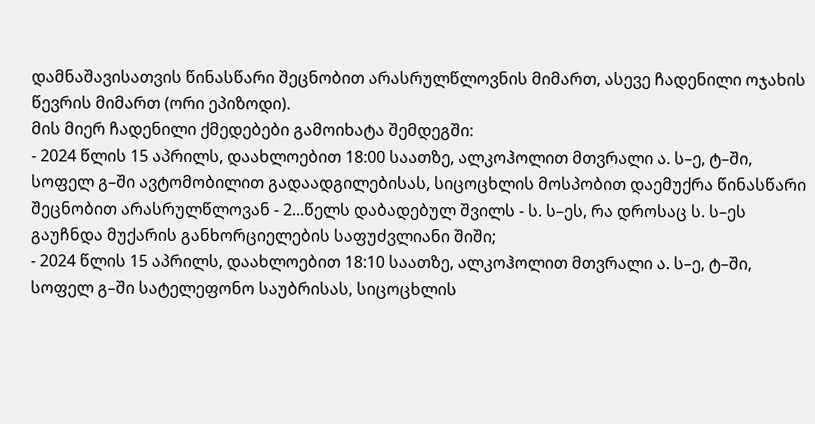დამნაშავისათვის წინასწარი შეცნობით არასრულწლოვნის მიმართ, ასევე ჩადენილი ოჯახის წევრის მიმართ (ორი ეპიზოდი).
მის მიერ ჩადენილი ქმედებები გამოიხატა შემდეგში:
- 2024 წლის 15 აპრილს, დაახლოებით 18:00 საათზე, ალკოჰოლით მთვრალი ა. ს–ე, ტ–ში, სოფელ გ–ში ავტომობილით გადაადგილებისას, სიცოცხლის მოსპობით დაემუქრა წინასწარი შეცნობით არასრულწლოვან - 2...წელს დაბადებულ შვილს - ს. ს–ეს, რა დროსაც ს. ს–ეს გაუჩნდა მუქარის განხორციელების საფუძვლიანი შიში;
- 2024 წლის 15 აპრილს, დაახლოებით 18:10 საათზე, ალკოჰოლით მთვრალი ა. ს–ე, ტ–ში, სოფელ გ–ში სატელეფონო საუბრისას, სიცოცხლის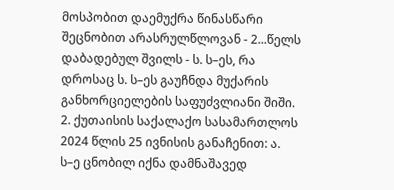მოსპობით დაემუქრა წინასწარი შეცნობით არასრულწლოვან - 2...წელს დაბადებულ შვილს - ს. ს–ეს, რა დროსაც ს. ს–ეს გაუჩნდა მუქარის განხორციელების საფუძვლიანი შიში.
2. ქუთაისის საქალაქო სასამართლოს 2024 წლის 25 ივნისის განაჩენით: ა. ს–ე ცნობილ იქნა დამნაშავედ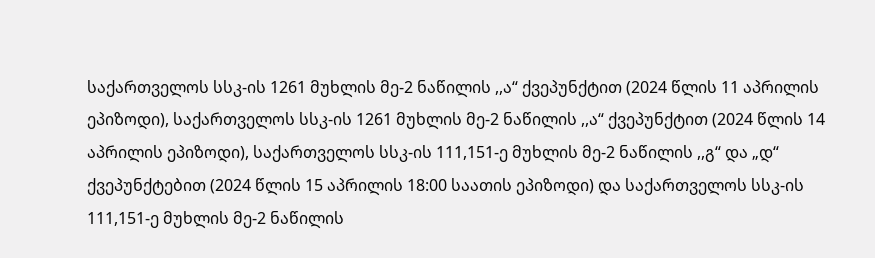საქართველოს სსკ-ის 1261 მუხლის მე-2 ნაწილის ,,ა“ ქვეპუნქტით (2024 წლის 11 აპრილის ეპიზოდი), საქართველოს სსკ-ის 1261 მუხლის მე-2 ნაწილის ,,ა“ ქვეპუნქტით (2024 წლის 14 აპრილის ეპიზოდი), საქართველოს სსკ-ის 111,151-ე მუხლის მე-2 ნაწილის ,,გ“ და „დ“ ქვეპუნქტებით (2024 წლის 15 აპრილის 18:00 საათის ეპიზოდი) და საქართველოს სსკ-ის 111,151-ე მუხლის მე-2 ნაწილის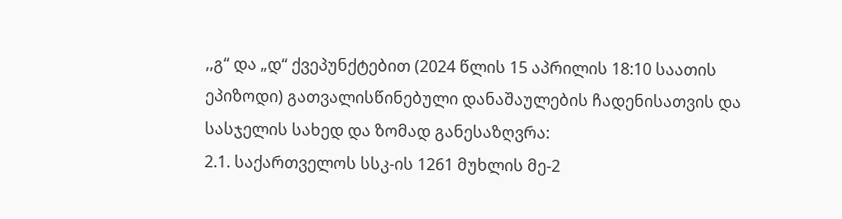,,გ“ და „დ“ ქვეპუნქტებით (2024 წლის 15 აპრილის 18:10 საათის ეპიზოდი) გათვალისწინებული დანაშაულების ჩადენისათვის და სასჯელის სახედ და ზომად განესაზღვრა:
2.1. საქართველოს სსკ-ის 1261 მუხლის მე-2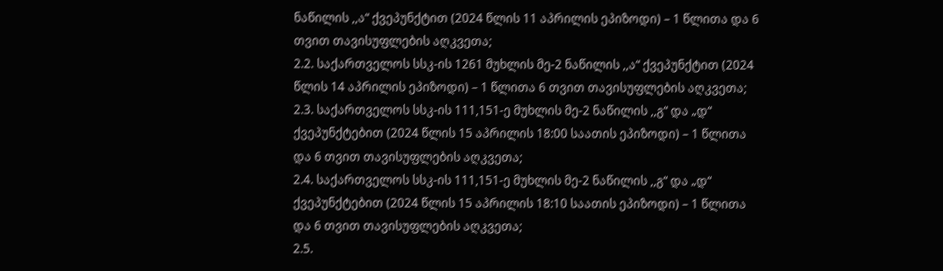ნაწილის ,,ა“ ქვეპუნქტით (2024 წლის 11 აპრილის ეპიზოდი) – 1 წლითა და 6 თვით თავისუფლების აღკვეთა;
2.2. საქართველოს სსკ-ის 1261 მუხლის მე-2 ნაწილის ,,ა“ ქვეპუნქტით (2024 წლის 14 აპრილის ეპიზოდი) – 1 წლითა 6 თვით თავისუფლების აღკვეთა;
2.3. საქართველოს სსკ-ის 111,151-ე მუხლის მე-2 ნაწილის ,,გ“ და „დ“ ქვეპუნქტებით (2024 წლის 15 აპრილის 18:00 საათის ეპიზოდი) – 1 წლითა და 6 თვით თავისუფლების აღკვეთა;
2.4. საქართველოს სსკ-ის 111,151-ე მუხლის მე-2 ნაწილის ,,გ“ და „დ“ ქვეპუნქტებით (2024 წლის 15 აპრილის 18:10 საათის ეპიზოდი) – 1 წლითა და 6 თვით თავისუფლების აღკვეთა;
2.5.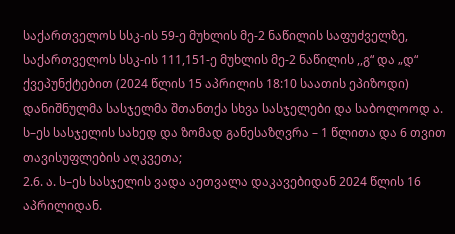საქართველოს სსკ-ის 59-ე მუხლის მე-2 ნაწილის საფუძველზე, საქართველოს სსკ-ის 111,151-ე მუხლის მე-2 ნაწილის ,,გ“ და „დ“ ქვეპუნქტებით (2024 წლის 15 აპრილის 18:10 საათის ეპიზოდი) დანიშნულმა სასჯელმა შთანთქა სხვა სასჯელები და საბოლოოდ ა. ს–ეს სასჯელის სახედ და ზომად განესაზღვრა – 1 წლითა და 6 თვით თავისუფლების აღკვეთა;
2.6. ა. ს–ეს სასჯელის ვადა აეთვალა დაკავებიდან 2024 წლის 16 აპრილიდან.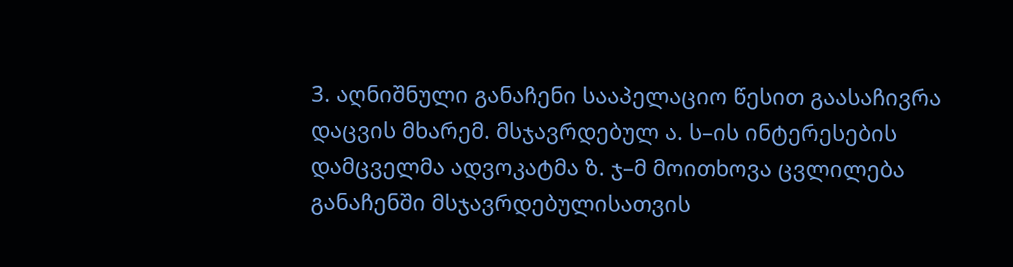3. აღნიშნული განაჩენი სააპელაციო წესით გაასაჩივრა დაცვის მხარემ. მსჯავრდებულ ა. ს–ის ინტერესების დამცველმა ადვოკატმა ზ. ჯ–მ მოითხოვა ცვლილება განაჩენში მსჯავრდებულისათვის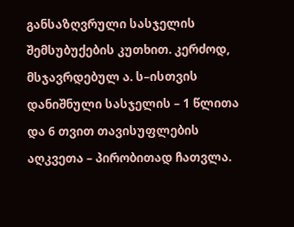განსაზღვრული სასჯელის შემსუბუქების კუთხით. კერძოდ, მსჯავრდებულ ა. ს–ისთვის დანიშნული სასჯელის – 1 წლითა და 6 თვით თავისუფლების აღკვეთა – პირობითად ჩათვლა.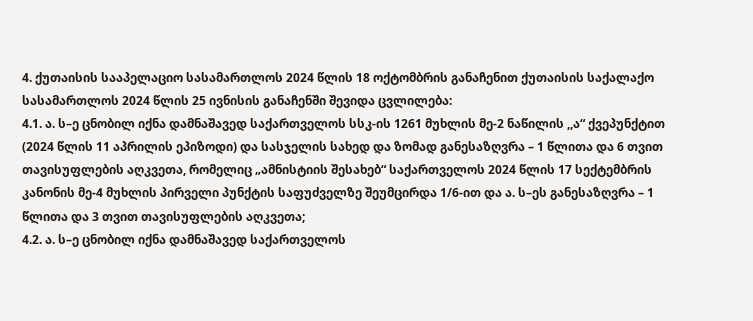4. ქუთაისის სააპელაციო სასამართლოს 2024 წლის 18 ოქტომბრის განაჩენით ქუთაისის საქალაქო სასამართლოს 2024 წლის 25 ივნისის განაჩენში შევიდა ცვლილება:
4.1. ა. ს–ე ცნობილ იქნა დამნაშავედ საქართველოს სსკ-ის 1261 მუხლის მე-2 ნაწილის ,,ა“ ქვეპუნქტით (2024 წლის 11 აპრილის ეპიზოდი) და სასჯელის სახედ და ზომად განესაზღვრა – 1 წლითა და 6 თვით თავისუფლების აღკვეთა, რომელიც „ამნისტიის შესახებ“ საქართველოს 2024 წლის 17 სექტემბრის კანონის მე-4 მუხლის პირველი პუნქტის საფუძველზე შეუმცირდა 1/6-ით და ა. ს–ეს განესაზღვრა – 1 წლითა და 3 თვით თავისუფლების აღკვეთა;
4.2. ა. ს–ე ცნობილ იქნა დამნაშავედ საქართველოს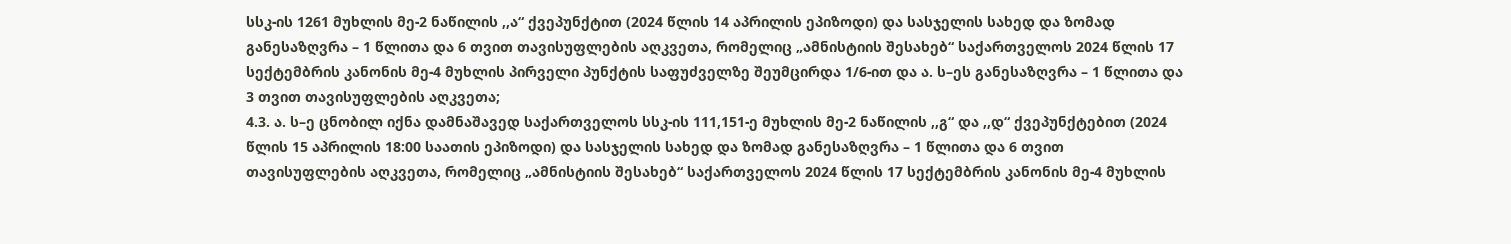სსკ-ის 1261 მუხლის მე-2 ნაწილის ,,ა“ ქვეპუნქტით (2024 წლის 14 აპრილის ეპიზოდი) და სასჯელის სახედ და ზომად განესაზღვრა – 1 წლითა და 6 თვით თავისუფლების აღკვეთა, რომელიც „ამნისტიის შესახებ“ საქართველოს 2024 წლის 17 სექტემბრის კანონის მე-4 მუხლის პირველი პუნქტის საფუძველზე შეუმცირდა 1/6-ით და ა. ს–ეს განესაზღვრა – 1 წლითა და 3 თვით თავისუფლების აღკვეთა;
4.3. ა. ს–ე ცნობილ იქნა დამნაშავედ საქართველოს სსკ-ის 111,151-ე მუხლის მე-2 ნაწილის ,,გ“ და ,,დ“ ქვეპუნქტებით (2024 წლის 15 აპრილის 18:00 საათის ეპიზოდი) და სასჯელის სახედ და ზომად განესაზღვრა – 1 წლითა და 6 თვით თავისუფლების აღკვეთა, რომელიც „ამნისტიის შესახებ“ საქართველოს 2024 წლის 17 სექტემბრის კანონის მე-4 მუხლის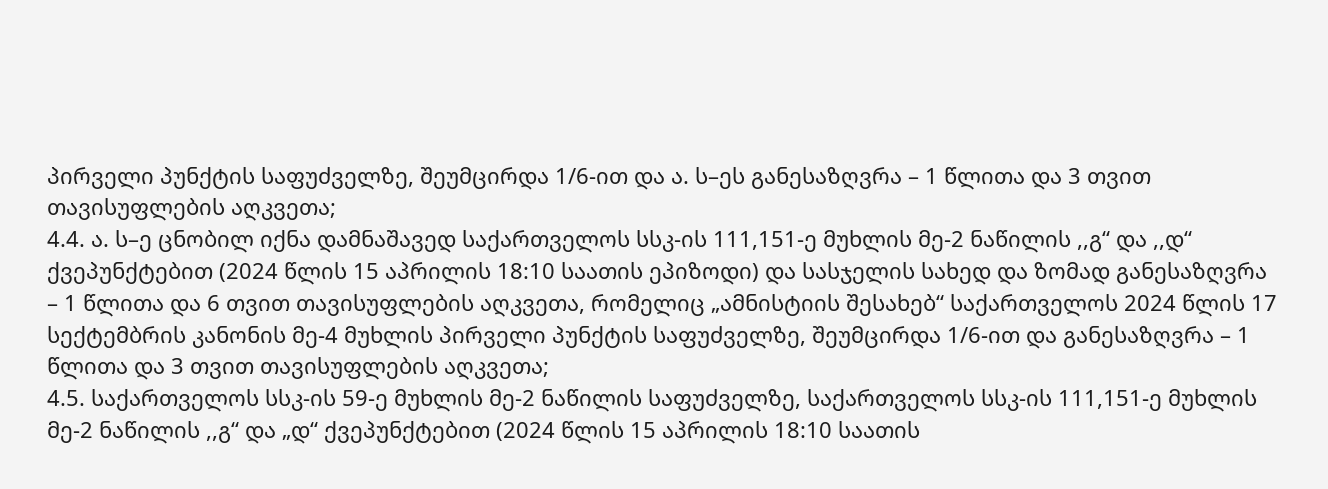პირველი პუნქტის საფუძველზე, შეუმცირდა 1/6-ით და ა. ს–ეს განესაზღვრა – 1 წლითა და 3 თვით თავისუფლების აღკვეთა;
4.4. ა. ს–ე ცნობილ იქნა დამნაშავედ საქართველოს სსკ-ის 111,151-ე მუხლის მე-2 ნაწილის ,,გ“ და ,,დ“ ქვეპუნქტებით (2024 წლის 15 აპრილის 18:10 საათის ეპიზოდი) და სასჯელის სახედ და ზომად განესაზღვრა – 1 წლითა და 6 თვით თავისუფლების აღკვეთა, რომელიც „ამნისტიის შესახებ“ საქართველოს 2024 წლის 17 სექტემბრის კანონის მე-4 მუხლის პირველი პუნქტის საფუძველზე, შეუმცირდა 1/6-ით და განესაზღვრა – 1 წლითა და 3 თვით თავისუფლების აღკვეთა;
4.5. საქართველოს სსკ-ის 59-ე მუხლის მე-2 ნაწილის საფუძველზე, საქართველოს სსკ-ის 111,151-ე მუხლის მე-2 ნაწილის ,,გ“ და „დ“ ქვეპუნქტებით (2024 წლის 15 აპრილის 18:10 საათის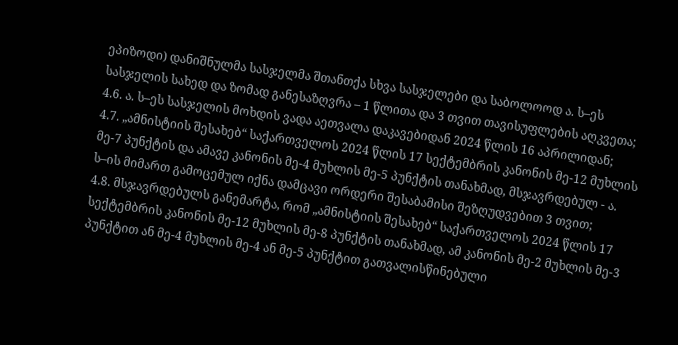ეპიზოდი) დანიშნულმა სასჯელმა შთანთქა სხვა სასჯელები და საბოლოოდ ა. ს–ეს სასჯელის სახედ და ზომად განესაზღვრა – 1 წლითა და 3 თვით თავისუფლების აღკვეთა;
4.6. ა. ს–ეს სასჯელის მოხდის ვადა აეთვალა დაკავებიდან 2024 წლის 16 აპრილიდან;
4.7. „ამნისტიის შესახებ“ საქართველოს 2024 წლის 17 სექტემბრის კანონის მე-12 მუხლის მე-7 პუნქტის და ამავე კანონის მე-4 მუხლის მე-5 პუნქტის თანახმად, მსჯავრდებულ - ა. ს–ის მიმართ გამოცემულ იქნა დამცავი ორდერი შესაბამისი შეზღუდვებით 3 თვით;
4.8. მსჯავრდებულს განემარტა, რომ „ამნისტიის შესახებ“ საქართველოს 2024 წლის 17 სექტემბრის კანონის მე-12 მუხლის მე-8 პუნქტის თანახმად, ამ კანონის მე-2 მუხლის მე-3 პუნქტით ან მე-4 მუხლის მე-4 ან მე-5 პუნქტით გათვალისწინებული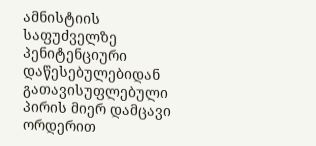ამნისტიის საფუძველზე პენიტენციური დაწესებულებიდან გათავისუფლებული პირის მიერ დამცავი ორდერით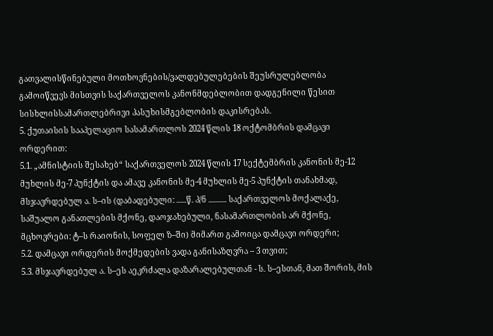გათვალისწინებული მოთხოვნების/ვალდებულებების შეუსრულებლობა გამოიწვევს მისთვის საქართველოს კანონმდებლობით დადგენილი წესით სისხლისსამართლებრივი პასუხისმგებლობის დაკისრებას.
5. ქუთაისის სააპელაციო სასამართლოს 2024 წლის 18 ოქტომბრის დამცავი ორდერით:
5.1. „ამნისტიის შესახებ“ საქართველოს 2024 წლის 17 სექტემბრის კანონის მე-12 მუხლის მე-7 პუნქტის და ამავე კანონის მე-4 მუხლის მე-5 პუნქტის თანახმად, მსჯავრდებულ ა. ს–ის (დაბადებული: .....წ. პ/ნ ......... საქართველოს მოქალაქე, საშუალო განათლების მქონე, დაოჯახებული, ნასამართლობის არ მქონე, მცხოვრები: ტ–ს რაიონის, სოფელ ზ–ში) მიმართ გამოიცა დამცავი ორდერი;
5.2. დამცავი ორდერის მოქმედების ვადა განისაზღვრა – 3 თვით;
5.3. მსჯავრდებულ ა. ს–ეს აეკრძალა დაზარალებულთან - ს. ს–ესთან, მათ შორის, მის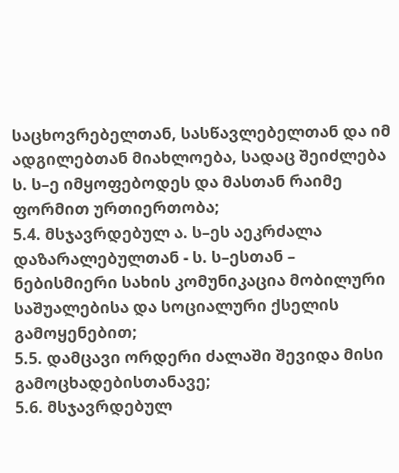საცხოვრებელთან, სასწავლებელთან და იმ ადგილებთან მიახლოება, სადაც შეიძლება ს. ს–ე იმყოფებოდეს და მასთან რაიმე ფორმით ურთიერთობა;
5.4. მსჯავრდებულ ა. ს–ეს აეკრძალა დაზარალებულთან - ს. ს–ესთან – ნებისმიერი სახის კომუნიკაცია მობილური საშუალებისა და სოციალური ქსელის გამოყენებით;
5.5. დამცავი ორდერი ძალაში შევიდა მისი გამოცხადებისთანავე;
5.6. მსჯავრდებულ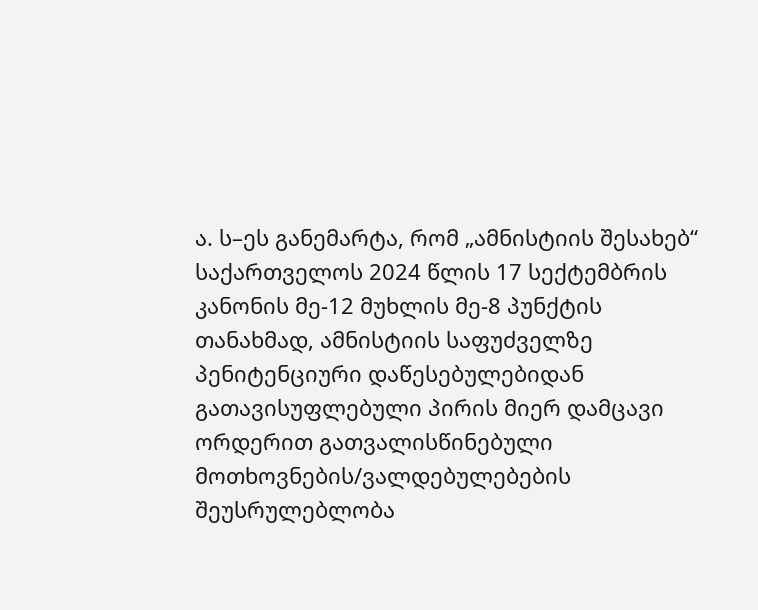ა. ს–ეს განემარტა, რომ „ამნისტიის შესახებ“ საქართველოს 2024 წლის 17 სექტემბრის კანონის მე-12 მუხლის მე-8 პუნქტის თანახმად, ამნისტიის საფუძველზე პენიტენციური დაწესებულებიდან გათავისუფლებული პირის მიერ დამცავი ორდერით გათვალისწინებული მოთხოვნების/ვალდებულებების შეუსრულებლობა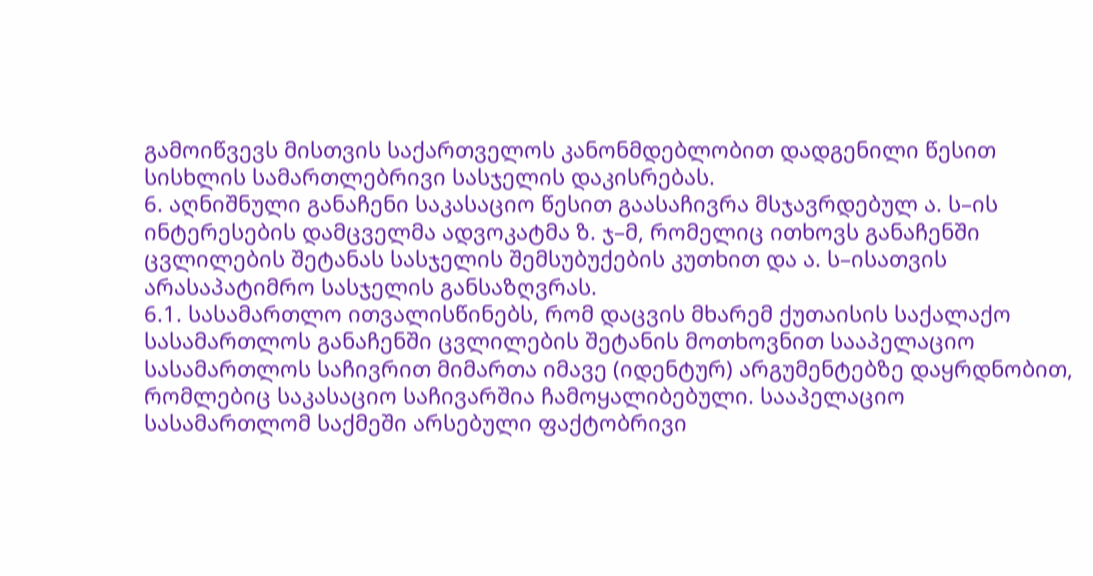გამოიწვევს მისთვის საქართველოს კანონმდებლობით დადგენილი წესით სისხლის სამართლებრივი სასჯელის დაკისრებას.
6. აღნიშნული განაჩენი საკასაციო წესით გაასაჩივრა მსჯავრდებულ ა. ს–ის ინტერესების დამცველმა ადვოკატმა ზ. ჯ–მ, რომელიც ითხოვს განაჩენში ცვლილების შეტანას სასჯელის შემსუბუქების კუთხით და ა. ს–ისათვის არასაპატიმრო სასჯელის განსაზღვრას.
6.1. სასამართლო ითვალისწინებს, რომ დაცვის მხარემ ქუთაისის საქალაქო სასამართლოს განაჩენში ცვლილების შეტანის მოთხოვნით სააპელაციო სასამართლოს საჩივრით მიმართა იმავე (იდენტურ) არგუმენტებზე დაყრდნობით, რომლებიც საკასაციო საჩივარშია ჩამოყალიბებული. სააპელაციო სასამართლომ საქმეში არსებული ფაქტობრივი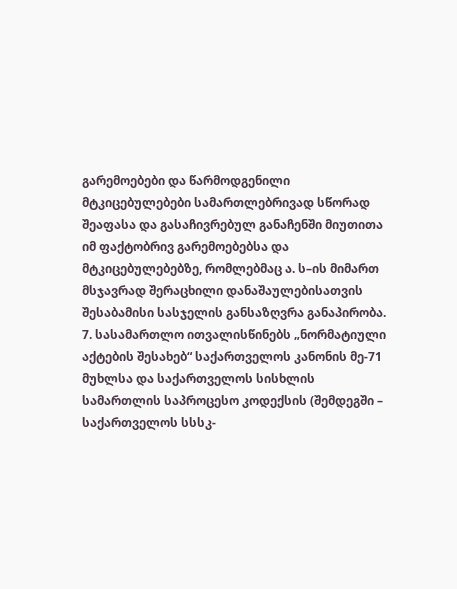გარემოებები და წარმოდგენილი მტკიცებულებები სამართლებრივად სწორად შეაფასა და გასაჩივრებულ განაჩენში მიუთითა იმ ფაქტობრივ გარემოებებსა და მტკიცებულებებზე, რომლებმაც ა. ს–ის მიმართ მსჯავრად შერაცხილი დანაშაულებისათვის შესაბამისი სასჯელის განსაზღვრა განაპირობა.
7. სასამართლო ითვალისწინებს „ნორმატიული აქტების შესახებ“ საქართველოს კანონის მე-71 მუხლსა და საქართველოს სისხლის სამართლის საპროცესო კოდექსის (შემდეგში – საქართველოს სსსკ-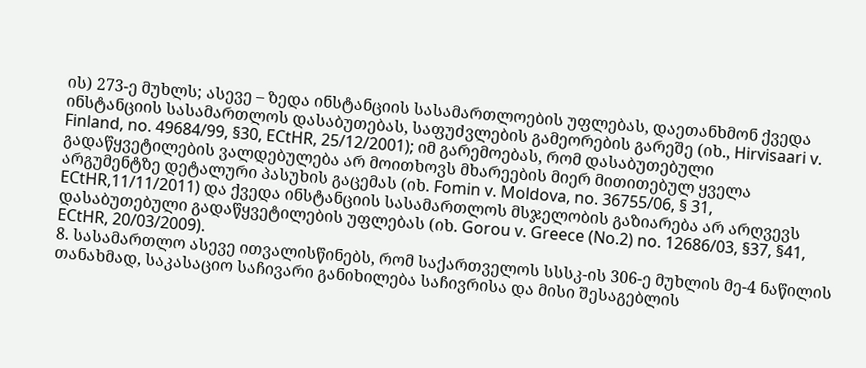ის) 273-ე მუხლს; ასევე – ზედა ინსტანციის სასამართლოების უფლებას, დაეთანხმონ ქვედა ინსტანციის სასამართლოს დასაბუთებას, საფუძვლების გამეორების გარეშე (იხ., Hirvisaari v. Finland, no. 49684/99, §30, ECtHR, 25/12/2001); იმ გარემოებას, რომ დასაბუთებული გადაწყვეტილების ვალდებულება არ მოითხოვს მხარეების მიერ მითითებულ ყველა არგუმენტზე დეტალური პასუხის გაცემას (იხ. Fomin v. Moldova, no. 36755/06, § 31, ECtHR,11/11/2011) და ქვედა ინსტანციის სასამართლოს მსჯელობის გაზიარება არ არღვევს დასაბუთებული გადაწყვეტილების უფლებას (იხ. Gorou v. Greece (No.2) no. 12686/03, §37, §41, ECtHR, 20/03/2009).
8. სასამართლო ასევე ითვალისწინებს, რომ საქართველოს სსსკ-ის 306-ე მუხლის მე-4 ნაწილის თანახმად, საკასაციო საჩივარი განიხილება საჩივრისა და მისი შესაგებლის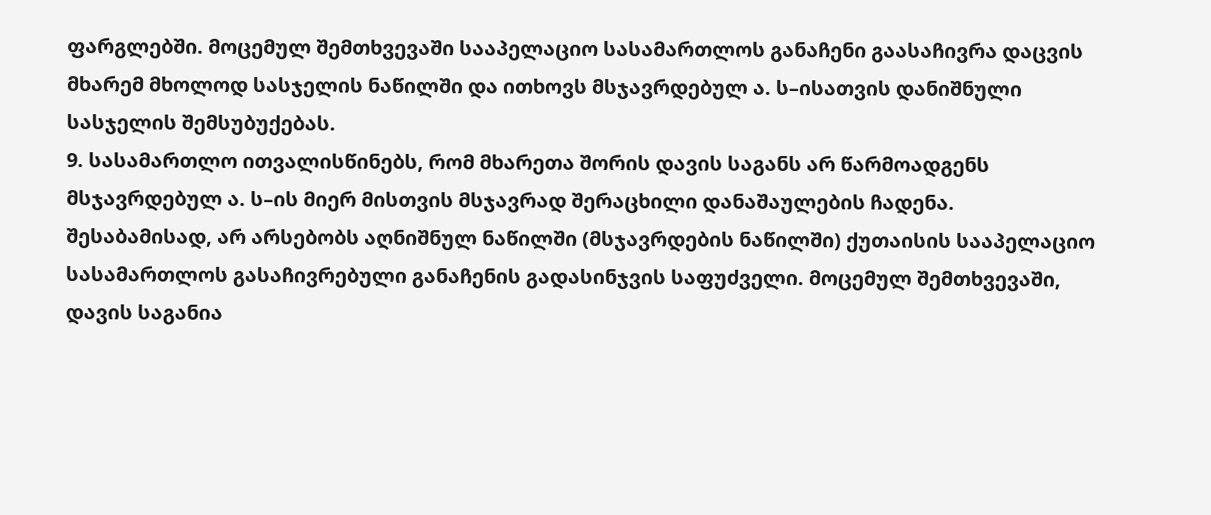ფარგლებში. მოცემულ შემთხვევაში სააპელაციო სასამართლოს განაჩენი გაასაჩივრა დაცვის მხარემ მხოლოდ სასჯელის ნაწილში და ითხოვს მსჯავრდებულ ა. ს–ისათვის დანიშნული სასჯელის შემსუბუქებას.
9. სასამართლო ითვალისწინებს, რომ მხარეთა შორის დავის საგანს არ წარმოადგენს მსჯავრდებულ ა. ს–ის მიერ მისთვის მსჯავრად შერაცხილი დანაშაულების ჩადენა. შესაბამისად, არ არსებობს აღნიშნულ ნაწილში (მსჯავრდების ნაწილში) ქუთაისის სააპელაციო სასამართლოს გასაჩივრებული განაჩენის გადასინჯვის საფუძველი. მოცემულ შემთხვევაში, დავის საგანია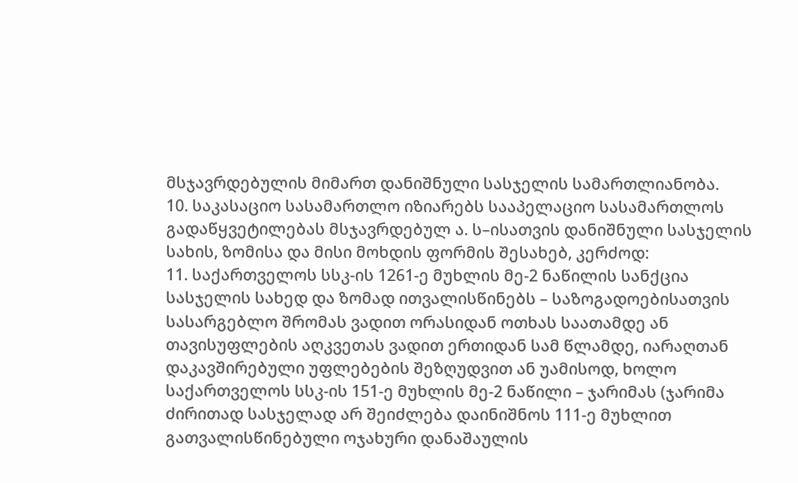მსჯავრდებულის მიმართ დანიშნული სასჯელის სამართლიანობა.
10. საკასაციო სასამართლო იზიარებს სააპელაციო სასამართლოს გადაწყვეტილებას მსჯავრდებულ ა. ს–ისათვის დანიშნული სასჯელის სახის, ზომისა და მისი მოხდის ფორმის შესახებ, კერძოდ:
11. საქართველოს სსკ-ის 1261-ე მუხლის მე-2 ნაწილის სანქცია სასჯელის სახედ და ზომად ითვალისწინებს – საზოგადოებისათვის სასარგებლო შრომას ვადით ორასიდან ოთხას საათამდე ან თავისუფლების აღკვეთას ვადით ერთიდან სამ წლამდე, იარაღთან დაკავშირებული უფლებების შეზღუდვით ან უამისოდ, ხოლო საქართველოს სსკ-ის 151-ე მუხლის მე-2 ნაწილი – ჯარიმას (ჯარიმა ძირითად სასჯელად არ შეიძლება დაინიშნოს 111-ე მუხლით გათვალისწინებული ოჯახური დანაშაულის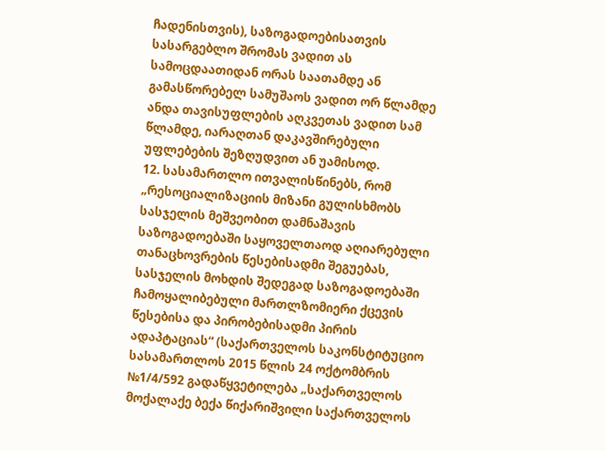ჩადენისთვის), საზოგადოებისათვის სასარგებლო შრომას ვადით ას სამოცდაათიდან ორას საათამდე ან გამასწორებელ სამუშაოს ვადით ორ წლამდე ანდა თავისუფლების აღკვეთას ვადით სამ წლამდე, იარაღთან დაკავშირებული უფლებების შეზღუდვით ან უამისოდ.
12. სასამართლო ითვალისწინებს, რომ „რესოციალიზაციის მიზანი გულისხმობს სასჯელის მეშვეობით დამნაშავის საზოგადოებაში საყოველთაოდ აღიარებული თანაცხოვრების წესებისადმი შეგუებას, სასჯელის მოხდის შედეგად საზოგადოებაში ჩამოყალიბებული მართლზომიერი ქცევის წესებისა და პირობებისადმი პირის ადაპტაციას“ (საქართველოს საკონსტიტუციო სასამართლოს 2015 წლის 24 ოქტომბრის №1/4/592 გადაწყვეტილება „საქართველოს მოქალაქე ბექა წიქარიშვილი საქართველოს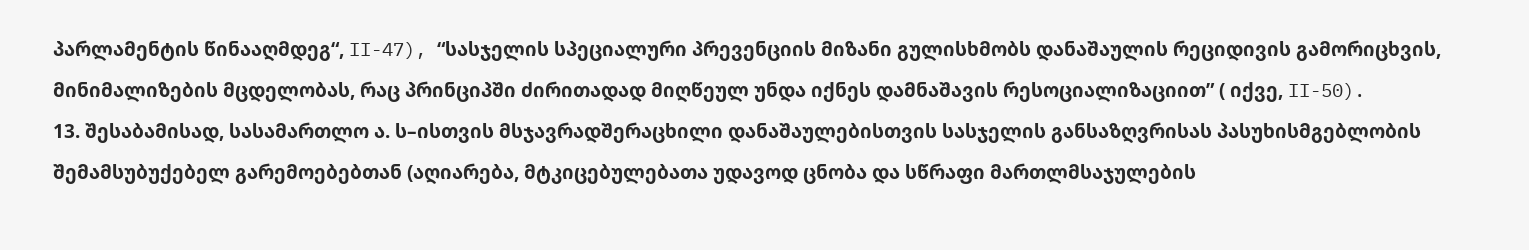პარლამენტის წინააღმდეგ“, II-47), “სასჯელის სპეციალური პრევენციის მიზანი გულისხმობს დანაშაულის რეციდივის გამორიცხვის, მინიმალიზების მცდელობას, რაც პრინციპში ძირითადად მიღწეულ უნდა იქნეს დამნაშავის რესოციალიზაციით” ( იქვე, II-50).
13. შესაბამისად, სასამართლო ა. ს–ისთვის მსჯავრადშერაცხილი დანაშაულებისთვის სასჯელის განსაზღვრისას პასუხისმგებლობის შემამსუბუქებელ გარემოებებთან (აღიარება, მტკიცებულებათა უდავოდ ცნობა და სწრაფი მართლმსაჯულების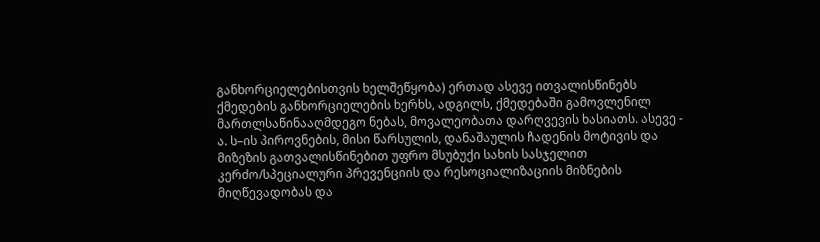განხორციელებისთვის ხელშეწყობა) ერთად ასევე ითვალისწინებს ქმედების განხორციელების ხერხს, ადგილს, ქმედებაში გამოვლენილ მართლსაწინააღმდეგო ნებას, მოვალეობათა დარღვევის ხასიათს. ასევე - ა. ს–ის პიროვნების, მისი წარსულის, დანაშაულის ჩადენის მოტივის და მიზეზის გათვალისწინებით უფრო მსუბუქი სახის სასჯელით კერძო/სპეციალური პრევენციის და რესოციალიზაციის მიზნების მიღწევადობას და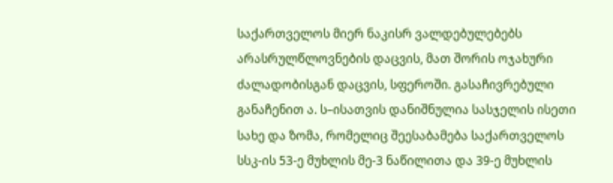საქართველოს მიერ ნაკისრ ვალდებულებებს არასრულწლოვნების დაცვის, მათ შორის ოჯახური ძალადობისგან დაცვის, სფეროში. გასაჩივრებული განაჩენით ა. ს–ისათვის დანიშნულია სასჯელის ისეთი სახე და ზომა, რომელიც შეესაბამება საქართველოს სსკ-ის 53-ე მუხლის მე-3 ნაწილითა და 39-ე მუხლის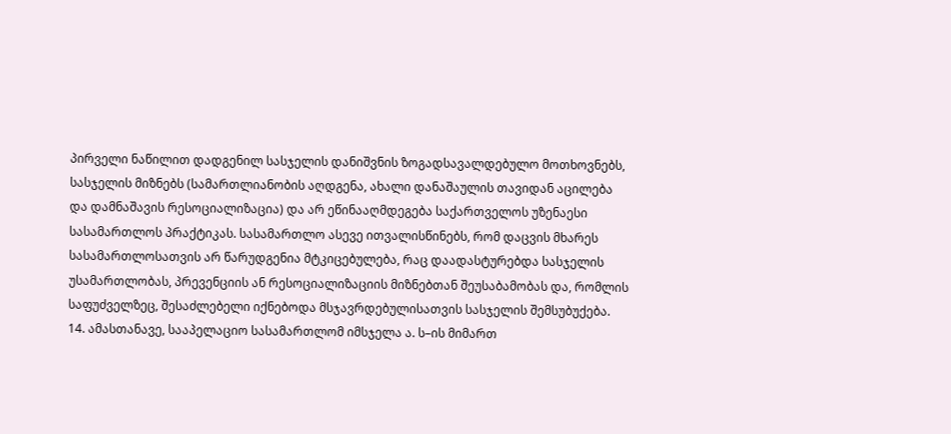პირველი ნაწილით დადგენილ სასჯელის დანიშვნის ზოგადსავალდებულო მოთხოვნებს, სასჯელის მიზნებს (სამართლიანობის აღდგენა, ახალი დანაშაულის თავიდან აცილება და დამნაშავის რესოციალიზაცია) და არ ეწინააღმდეგება საქართველოს უზენაესი სასამართლოს პრაქტიკას. სასამართლო ასევე ითვალისწინებს, რომ დაცვის მხარეს სასამართლოსათვის არ წარუდგენია მტკიცებულება, რაც დაადასტურებდა სასჯელის უსამართლობას, პრევენციის ან რესოციალიზაციის მიზნებთან შეუსაბამობას და, რომლის საფუძველზეც, შესაძლებელი იქნებოდა მსჯავრდებულისათვის სასჯელის შემსუბუქება.
14. ამასთანავე, სააპელაციო სასამართლომ იმსჯელა ა. ს–ის მიმართ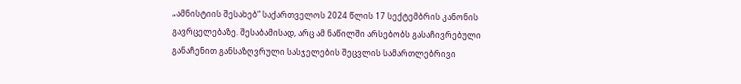„ამნისტიის შესახებ“ საქართველოს 2024 წლის 17 სექტემბრის კანონის გავრცელებაზე. შესაბამისად, არც ამ ნაწილში არსებობს გასაჩივრებული განაჩენით განსაზღვრული სასჯელების შეცვლის სამართლებრივი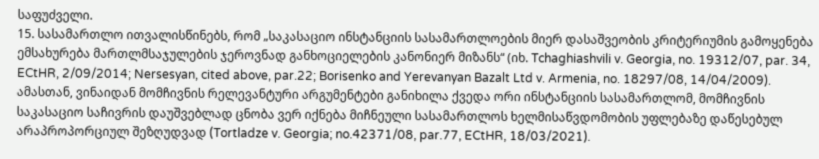საფუძველი.
15. სასამართლო ითვალისწინებს, რომ „საკასაციო ინსტანციის სასამართლოების მიერ დასაშვეობის კრიტერიუმის გამოყენება ემსახურება მართლმსაჯულების ჯეროვნად განხოციელების კანონიერ მიზანს“ (იხ. Tchaghiashvili v. Georgia, no. 19312/07, par. 34, ECtHR, 2/09/2014; Nersesyan, cited above, par.22; Borisenko and Yerevanyan Bazalt Ltd v. Armenia, no. 18297/08, 14/04/2009). ამასთან, ვინაიდან მომჩივნის რელევანტური არგუმენტები განიხილა ქვედა ორი ინსტანციის სასამართლომ, მომჩივნის საკასაციო საჩივრის დაუშვებლად ცნობა ვერ იქნება მიჩნეული სასამართლოს ხელმისაწვდომობის უფლებაზე დაწესებულ არაპროპორციულ შეზღუდვად (Tortladze v. Georgia; no.42371/08, par.77, ECtHR, 18/03/2021).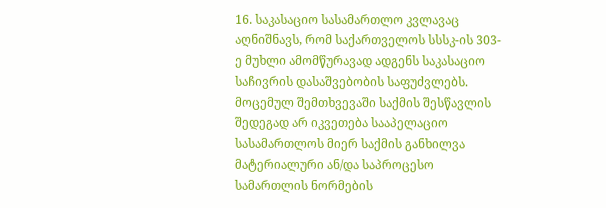16. საკასაციო სასამართლო კვლავაც აღნიშნავს, რომ საქართველოს სსსკ-ის 303-ე მუხლი ამომწურავად ადგენს საკასაციო საჩივრის დასაშვებობის საფუძვლებს. მოცემულ შემთხვევაში საქმის შესწავლის შედეგად არ იკვეთება სააპელაციო სასამართლოს მიერ საქმის განხილვა მატერიალური ან/და საპროცესო სამართლის ნორმების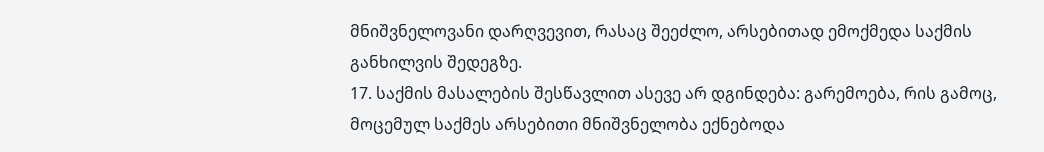მნიშვნელოვანი დარღვევით, რასაც შეეძლო, არსებითად ემოქმედა საქმის განხილვის შედეგზე.
17. საქმის მასალების შესწავლით ასევე არ დგინდება: გარემოება, რის გამოც, მოცემულ საქმეს არსებითი მნიშვნელობა ექნებოდა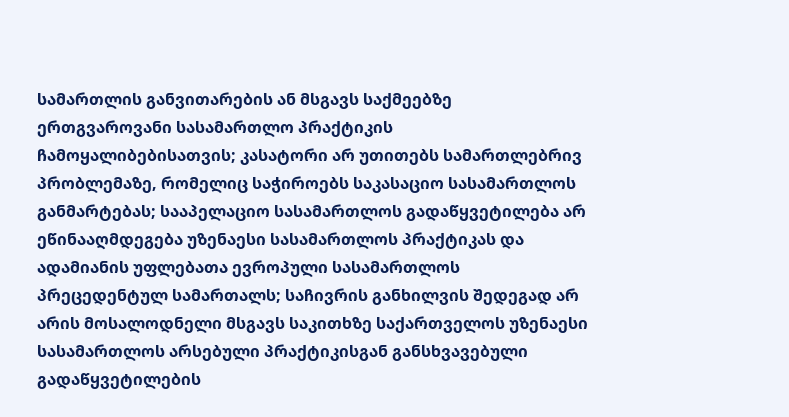სამართლის განვითარების ან მსგავს საქმეებზე ერთგვაროვანი სასამართლო პრაქტიკის ჩამოყალიბებისათვის; კასატორი არ უთითებს სამართლებრივ პრობლემაზე, რომელიც საჭიროებს საკასაციო სასამართლოს განმარტებას; სააპელაციო სასამართლოს გადაწყვეტილება არ ეწინააღმდეგება უზენაესი სასამართლოს პრაქტიკას და ადამიანის უფლებათა ევროპული სასამართლოს პრეცედენტულ სამართალს; საჩივრის განხილვის შედეგად არ არის მოსალოდნელი მსგავს საკითხზე საქართველოს უზენაესი სასამართლოს არსებული პრაქტიკისგან განსხვავებული გადაწყვეტილების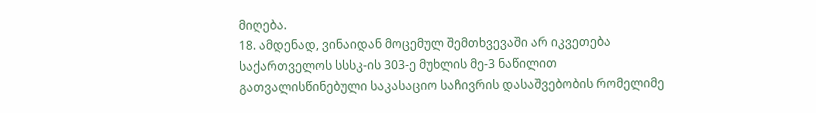მიღება.
18. ამდენად, ვინაიდან მოცემულ შემთხვევაში არ იკვეთება საქართველოს სსსკ-ის 303-ე მუხლის მე-3 ნაწილით გათვალისწინებული საკასაციო საჩივრის დასაშვებობის რომელიმე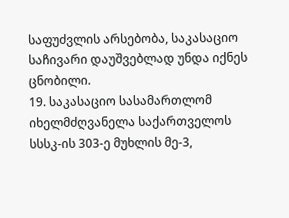საფუძვლის არსებობა, საკასაციო საჩივარი დაუშვებლად უნდა იქნეს ცნობილი.
19. საკასაციო სასამართლომ იხელმძღვანელა საქართველოს სსსკ-ის 303-ე მუხლის მე-3,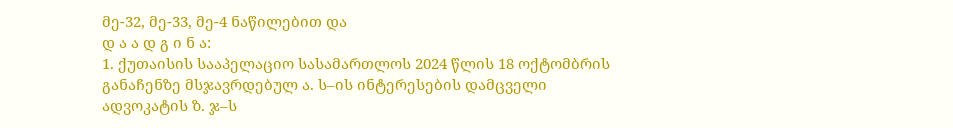მე-32, მე-33, მე-4 ნაწილებით და
დ ა ა დ გ ი ნ ა:
1. ქუთაისის სააპელაციო სასამართლოს 2024 წლის 18 ოქტომბრის განაჩენზე მსჯავრდებულ ა. ს–ის ინტერესების დამცველი ადვოკატის ზ. ჯ–ს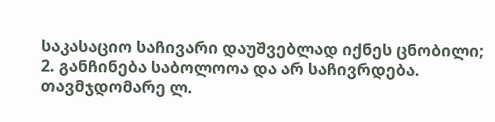საკასაციო საჩივარი დაუშვებლად იქნეს ცნობილი;
2. განჩინება საბოლოოა და არ საჩივრდება.
თავმჯდომარე ლ.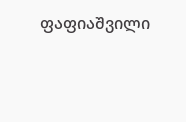ფაფიაშვილი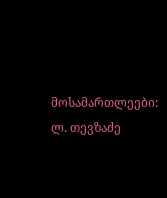მოსამართლეები: ლ. თევზაძე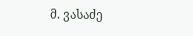მ. ვასაძე